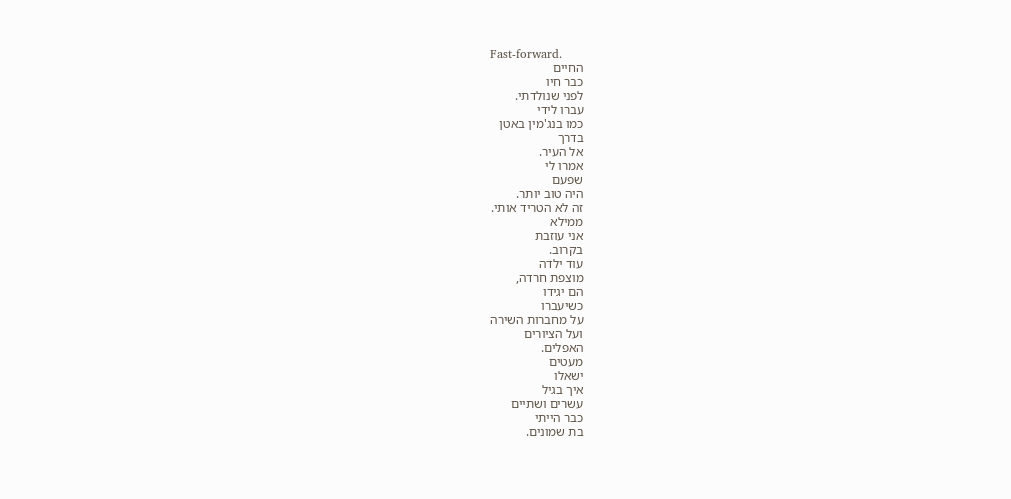Fast-forward.
החיים
כבר חיו
לפני שנולדתי.
עברו לידי
כמו בנג'מין באטן
בדרך
אל העיר.
אמרו לי
שפעם
היה טוב יותר.
זה לא הטריד אותי.
ממילא
אני עוזבת
בקרוב.
עוד ילדה
מוצפת חרדה,
הם יגידו
כשיעברו
על מחברות השירה
ועל הציורים
האפלים.
מעטים
ישאלו
איך בגיל
עשרים ושתיים
כבר הייתי
בת שמונים.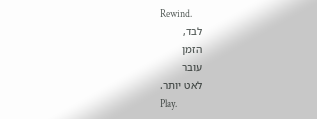Rewind.
לבד,
הזמן
עובר
לאט יותר.
Play.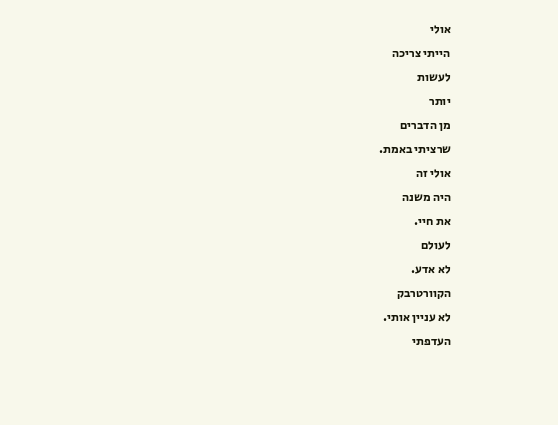אולי
הייתי צריכה
לעשות
יותר
מן הדברים
שרציתי באמת.
אולי זה
היה משנה
את חיי.
לעולם
לא אדע.
הקוורטרבק
לא עניין אותי.
העדפתי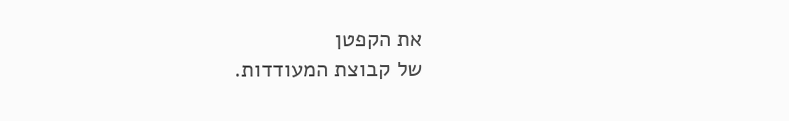את הקפטן
של קבוצת המעודדות.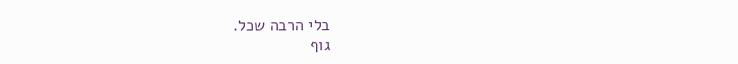בלי הרבה שכל.
גוף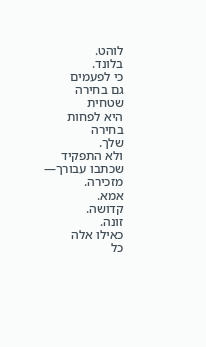לוהט.
בלונד.
כי לפעמים
גם בחירה
שטחית
היא לפחות
בחירה
שלך.
ולא התפקיד
שכתבו עבורך—
מזכירה.
אמא.
קדושה.
זונה.
כאילו אלה
כל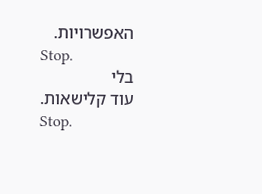האפשרויות.
Stop.
בלי
עוד קלישאות.
Stop.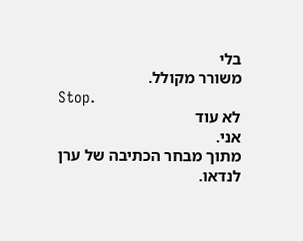בלי
משורר מקולל.
Stop.
לא עוד
אני.
מתוך מבחר הכתיבה של ערן לנדאו.